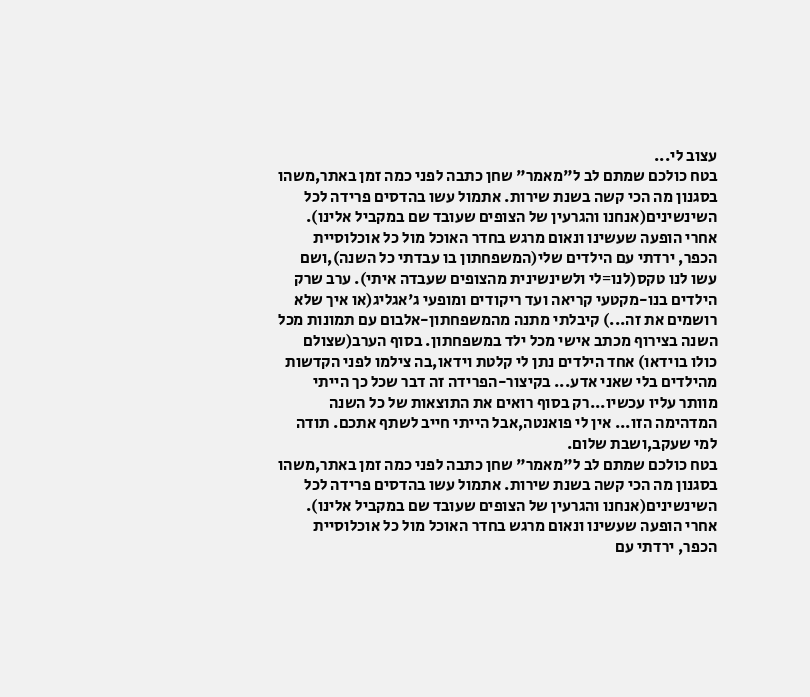עצוב לי...
בטח כולכם שמתם לב ל"מאמר" שחן כתבה לפני כמה זמן באתר,משהו בסגנון מה הכי קשה בשנת שירות. אתמול עשו בהדסים פרידה לכל השינשינים(אנחנו והגרעין של הצופים שעובד שם במקביל אלינו). אחרי הופעה שעשינו ונאום מרגש בחדר האוכל מול כל אוכלוסיית הכפר, ירדתי עם הילדים שלי(המשפחתון בו עבדתי כל השנה),ושם עשו לנו טקס(לנו=לי ולשינשינית מהצופים שעבדה איתי). ערב שרק הילדים בנו-מקטעי קריאה ועד ריקודים ומופעי ג'אגליג(או איך שלא רושמים את זה...) קיבלתי מתנה מהמשפחתון-אלבום עם תמונות מכל השנה בצירוף מכתב אישי מכל ילד במשפחתון. בסוף הערב(שצולם כולו בוידאו) אחד הילדים נתן לי קלטת וידאו,בה צילמו לפני הקדשות מהילדים בלי שאני אדע... בקיצור-הפרידה זה דבר שכל כך הייתי מוותר עליו עכשיו...רק בסוף רואים את התוצאות של כל השנה המדהימה הזו... אין לי פואנטה,אבל הייתי חייב לשתף אתכם. תודה למי שעקב,ושבת שלום.
בטח כולכם שמתם לב ל"מאמר" שחן כתבה לפני כמה זמן באתר,משהו בסגנון מה הכי קשה בשנת שירות. אתמול עשו בהדסים פרידה לכל השינשינים(אנחנו והגרעין של הצופים שעובד שם במקביל אלינו). אחרי הופעה שעשינו ונאום מרגש בחדר האוכל מול כל אוכלוסיית הכפר, ירדתי עם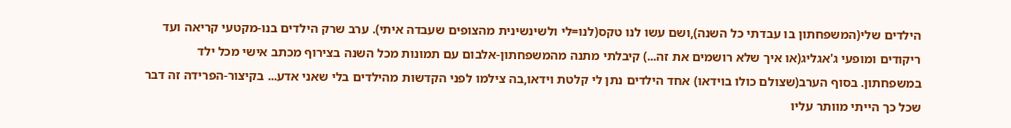הילדים שלי(המשפחתון בו עבדתי כל השנה),ושם עשו לנו טקס(לנו=לי ולשינשינית מהצופים שעבדה איתי). ערב שרק הילדים בנו-מקטעי קריאה ועד ריקודים ומופעי ג'אגליג(או איך שלא רושמים את זה...) קיבלתי מתנה מהמשפחתון-אלבום עם תמונות מכל השנה בצירוף מכתב אישי מכל ילד במשפחתון. בסוף הערב(שצולם כולו בוידאו) אחד הילדים נתן לי קלטת וידאו,בה צילמו לפני הקדשות מהילדים בלי שאני אדע... בקיצור-הפרידה זה דבר שכל כך הייתי מוותר עליו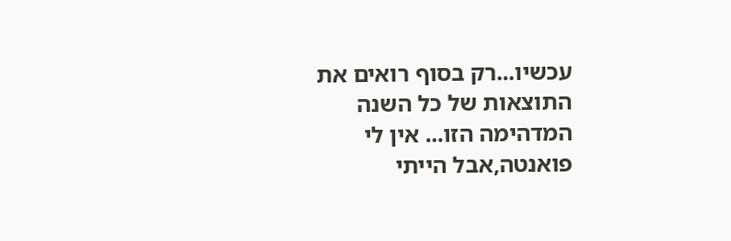עכשיו...רק בסוף רואים את התוצאות של כל השנה המדהימה הזו... אין לי פואנטה,אבל הייתי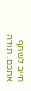חייב לשתף אתכם. תודה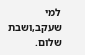למי שעקב,ושבת שלום.